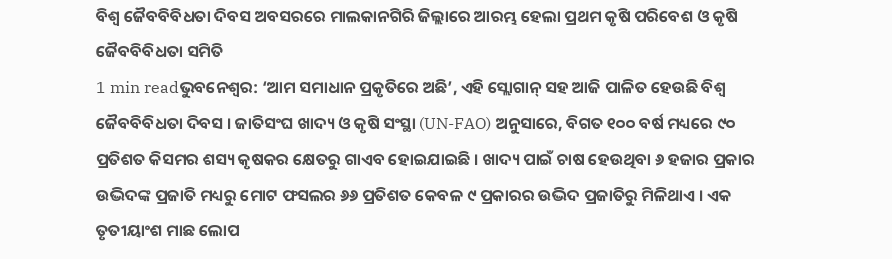ବିଶ୍ୱ ଜୈବବିବିଧତା ଦିବସ ଅବସରରେ ମାଲକାନଗିରି ଜିଲ୍ଲାରେ ଆରମ୍ଭ ହେଲା ପ୍ରଥମ କୃଷି ପରିବେଶ ଓ କୃଷି ଜୈବବିବିଧତା ସମିତି
1 min readଭୁବନେଶ୍ୱର: ‘ଆମ ସମାଧାନ ପ୍ରକୃତିରେ ଅଛି’, ଏହି ସ୍ଲୋଗାନ୍ ସହ ଆଜି ପାଳିତ ହେଉଛି ବିଶ୍ୱ ଜୈବବିବିଧତା ଦିବସ । ଜାତିସଂଘ ଖାଦ୍ୟ ଓ କୃଷି ସଂସ୍ଥା (UN-FAO) ଅନୁସାରେ, ବିଗତ ୧୦୦ ବର୍ଷ ମଧ୍ୟରେ ୯୦ ପ୍ରତିଶତ କିସମର ଶସ୍ୟ କୃଷକର କ୍ଷେତରୁ ଗାଏବ ହୋଇଯାଇଛି । ଖାଦ୍ୟ ପାଇଁ ଚାଷ ହେଉଥିବା ୬ ହଜାର ପ୍ରକାର ଉଦ୍ଭିଦଙ୍କ ପ୍ରଜାତି ମଧ୍ୟରୁ ମୋଟ ଫସଲର ୬୬ ପ୍ରତିଶତ କେବଳ ୯ ପ୍ରକାରର ଉଦ୍ଭିଦ ପ୍ରଜାତିରୁ ମିଳିଥାଏ । ଏକ ତୃତୀୟାଂଶ ମାଛ ଲୋପ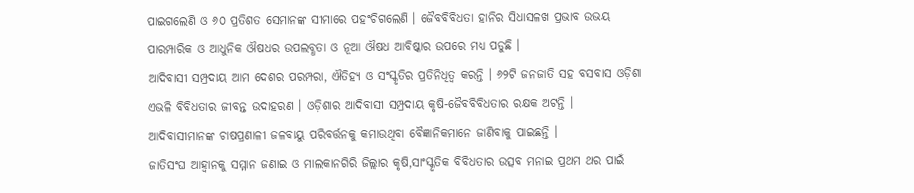ପାଇଗଲେଣି ଓ ୬୦ ପ୍ରତିଶତ ସେମାନଙ୍କ ସୀମାରେ ପହଂଚିଗଲେଣି । ଜୈବବିବିଧତା ହାନିର ସିଧାସଳଖ ପ୍ରଭାବ ଉଭୟ ପାରମ୍ପାରିକ ଓ ଆଧୁନିକ ଔଷଧର ଉପଲବ୍ଧତା ଓ ନୂଆ ଔଷଧ ଆବିଷ୍କାର ଉପରେ ମଧ୍ୟ ପଡୁଛି ।
ଆଦିବାସୀ ସମ୍ପ୍ରଦାୟ ଆମ ଦେଶର ପରମ୍ପରା, ଐତିହ୍ୟ ଓ ସଂସ୍କୃତିର ପ୍ରତିନିଧିତ୍ୱ କରନ୍ତି । ୬୨ଟି ଜନଜାତି ସହ ବସବାସ ଓଡ଼ିଶା ଏଭଳି ବିବିଧତାର ଜୀବନ୍ତ ଉଦାହରଣ । ଓଡ଼ିଶାର ଆଦିବାସୀ ସମ୍ପ୍ରଦାୟ କୃଷି-ଜୈବବିବିଧତାର ରକ୍ଷକ ଅଟନ୍ତି । ଆଦିବାସୀମାନଙ୍କ ଚାଷପ୍ରଣାଳୀ ଜଳବାୟୁ ପରିବର୍ତ୍ତନକୁ କମାଉଥିବା ବୈଜ୍ଞାନିକମାନେ ଜାଣିବାକୁ ପାଇଛନ୍ତି ।
ଜାତିସଂଘ ଆହ୍ୱାନକୁ ସମ୍ମାନ ଜଣାଇ ଓ ମାଲକାନଗିରି ଜିଲ୍ଲାର କୃଷି,ସାଂସ୍କୃତିକ ବିବିଧତାର ଉତ୍ସବ ମନାଇ ପ୍ରଥମ ଥର ପାଇଁ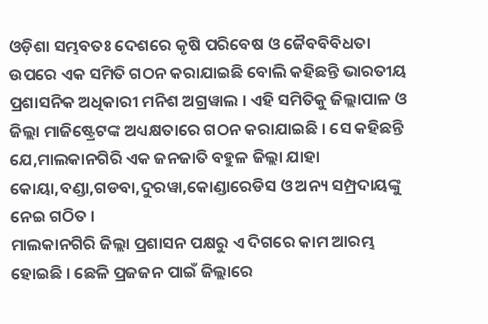ଓଡ଼ିଶା ସମ୍ଭବତଃ ଦେଶରେ କୃଷି ପରିବେଷ ଓ ଜୈବବିବିଧତା ଉପରେ ଏକ ସମିତି ଗଠନ କରାଯାଇଛି ବୋଲି କହିଛନ୍ତି ଭାରତୀୟ ପ୍ରଶାସନିକ ଅଧିକାରୀ ମନିଶ ଅଗ୍ରୱାଲ । ଏହି ସମିତିକୁ ଜିଲ୍ଲାପାଳ ଓ ଜିଲ୍ଲା ମାଜିଷ୍ଟ୍ରେଟଙ୍କ ଅଧ୍ୟକ୍ଷତାରେ ଗଠନ କରାଯାଇଛି । ସେ କହିଛନ୍ତି ଯେ,ମାଲକାନଗିରି ଏକ ଜନଜାତି ବହୁଳ ଜିଲ୍ଲା ଯାହା କୋୟା,ବଣ୍ଡା,ଗଡବା,ଦୁରୱା,କୋଣ୍ଡାରେଡିସ ଓ ଅନ୍ୟ ସମ୍ପ୍ରଦାୟଙ୍କୁ ନେଇ ଗଠିତ ।
ମାଲକାନଗିରି ଜିଲ୍ଲା ପ୍ରଶାସନ ପକ୍ଷରୁ ଏ ଦିଗରେ କାମ ଆରମ୍ଭ ହୋଇଛି । ଛେଳି ପ୍ରଜଜନ ପାଇଁ ଜିଲ୍ଲାରେ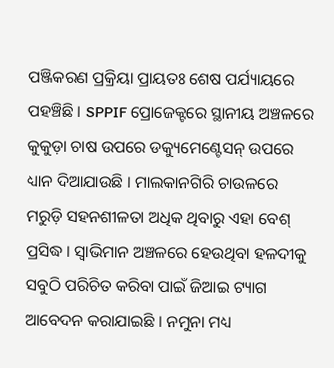ପଞ୍ଜିକରଣ ପ୍ରକ୍ରିୟା ପ୍ରାୟତଃ ଶେଷ ପର୍ଯ୍ୟାୟରେ ପହଞ୍ଚିଛି । SPPIF ପ୍ରୋଜେକ୍ଟରେ ସ୍ଥାନୀୟ ଅଞ୍ଚଳରେ କୁକୁଡ଼ା ଚାଷ ଉପରେ ଡକ୍ୟୁମେଣ୍ଟେସନ୍ ଉପରେ ଧ୍ୟାନ ଦିଆଯାଉଛି । ମାଲକାନଗିରି ଚାଉଳରେ ମରୁଡ଼ି ସହନଶୀଳତା ଅଧିକ ଥିବାରୁ ଏହା ବେଶ୍ ପ୍ରସିଦ୍ଧ । ସ୍ୱାଭିମାନ ଅଞ୍ଚଳରେ ହେଉଥିବା ହଳଦୀକୁ ସବୁଠି ପରିଚିତ କରିବା ପାଇଁ ଜିଆଇ ଟ୍ୟାଗ ଆବେଦନ କରାଯାଇଛି । ନମୁନା ମଧ୍ୟ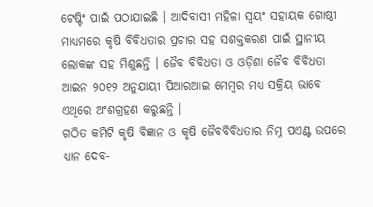ଟେଷ୍ଟିଂ ପାଇଁ ପଠାଯାଇଛି । ଆଦିବାସୀ ମହିଳା ସ୍ୱୟଂ ସହାୟକ ଗୋଷ୍ଠୀ ମାଧ୍ୟମରେ କୃଷି ବିବିଧତାର ପ୍ରଚାର ସହ ସଶକ୍ତକରଣ ପାଇଁ ସ୍ଥାନୀୟ ଲୋକଙ୍କ ସହ ମିଶୁଛନ୍ତି । ଜୈବ ବିବିଧତା ଓ ଓଡ଼ିଶା ଜୈବ ବିବିଧତା ଆଇନ ୨୦୧୨ ଅନୁଯାୟୀ ପିଆରଆଇ ମେମ୍ବର ମଧ୍ୟ ସକ୍ରିୟ ଭାବେ ଏଥିରେ ଅଂଶଗ୍ରହଣ କରୁଛନ୍ତି ।
ଗଠିତ କମିଟି କୃଷି ବିଜ୍ଞାନ ଓ କୃଷି ଜୈବବିବିଧତାର ନିମ୍ନ ପଏଣ୍ଟ ଉପରେ ଧ୍ୟାନ ଦେବ-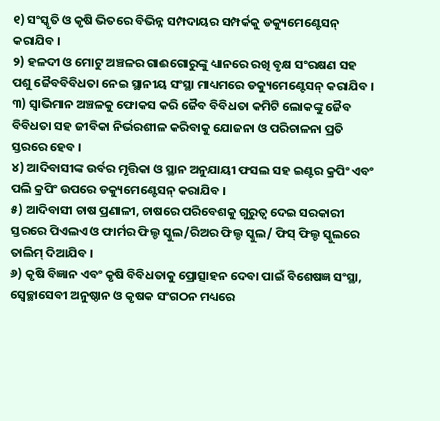୧) ସଂସ୍କୃତି ଓ କୃଷି ଭିତରେ ବିଭିନ୍ନ ସମ୍ପଦାୟର ସମ୍ପର୍କକୁ ଡକ୍ୟୁମେଣ୍ଟେସନ୍ କରାଯିବ ।
୨) ହଳଦୀ ଓ ମୋଟୁ ଅଞ୍ଚଳର ଗାଈଗୋରୁଙ୍କୁ ଧ୍ୟାନରେ ରଖି ବୃକ୍ଷ ସଂରକ୍ଷଣ ସହ ପଶୁ ଜୈବବିବିଧତା ନେଇ ସ୍ଥାନୀୟ ସଂସ୍ଥା ମାଧ୍ୟମରେ ଡକ୍ୟୁମେଣ୍ଟେସନ୍ କରାଯିବ ।
୩) ସ୍ୱାଭିମାନ ଅଞ୍ଚଳକୁ ଫୋକସ କରି ଜୈବ ବିବିଧତା କମିଟି ଲୋକଙ୍କୁ ଜୈବ ବିବିଧତା ସହ ଜୀବିକା ନିର୍ଭରଶୀଳ କରିବାକୁ ଯୋଜନା ଓ ପରିଚାଳନା ପ୍ରତି ସ୍ତରରେ ହେବ ।
୪) ଆଦିବାସୀଙ୍କ ଉର୍ବର ମୃତ୍ତିକା ଓ ସ୍ଥାନ ଅନୁଯାୟୀ ଫସଲ ସହ ଇଣ୍ଟର କ୍ରପିଂ ଏବଂ ପଲି କ୍ରପିଂ ଉପରେ ଡକ୍ୟୁମେଣ୍ଟେସନ୍ କରାଯିବ ।
୫) ଆଦିବାସୀ ଚାଷ ପ୍ରଣାଳୀ, ଚାଷରେ ପରିବେଶକୁ ଗୁରୁତ୍ୱ ଦେଇ ସରକାରୀ ସ୍ତରରେ ପିଏଲଏ ଓ ଫାର୍ମର ଫିଲ୍ଡ ସ୍କୁଲ/ରିଅର ଫିଲ୍ଡ ସ୍କୁଲ/ ଫିସ୍ ଫିଲ୍ଡ ସ୍କୁଲରେ ତାଲିମ୍ ଦିଆଯିବ ।
୬) କୃଷି ବିଜ୍ଞାନ ଏବଂ କୃଷି ବିବିଧତାକୁ ପ୍ରୋତ୍ସାହନ ଦେବା ପାଇଁ ବିଶେଷଜ୍ଞ ସଂସ୍ଥା, ସ୍ୱେଚ୍ଛାସେବୀ ଅନୁଷ୍ଠାନ ଓ କୃଷକ ସଂଗଠନ ମଧ୍ୟରେ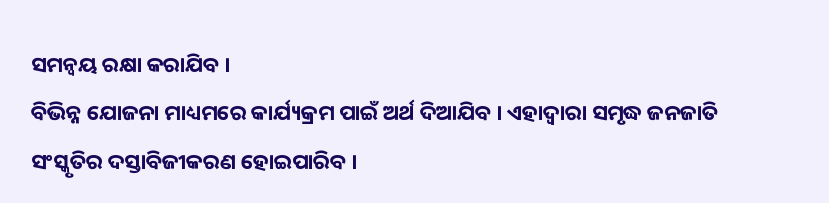ସମନ୍ୱୟ ରକ୍ଷା କରାଯିବ ।
ବିଭିନ୍ନ ଯୋଜନା ମାଧ୍ୟମରେ କାର୍ଯ୍ୟକ୍ରମ ପାଇଁ ଅର୍ଥ ଦିଆଯିବ । ଏହାଦ୍ୱାରା ସମୃଦ୍ଧ ଜନଜାତି ସଂସ୍କୃତିର ଦସ୍ତାବିଜୀକରଣ ହୋଇପାରିବ ।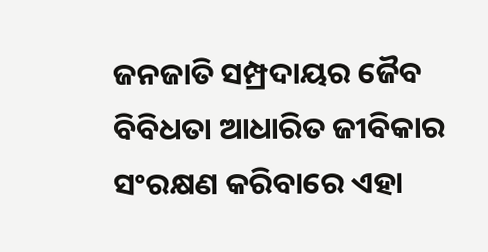ଜନଜାତି ସମ୍ପ୍ରଦାୟର ଜୈବ ବିବିଧତା ଆଧାରିତ ଜୀବିକାର ସଂରକ୍ଷଣ କରିବାରେ ଏହା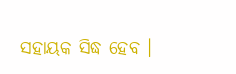ସହାୟକ ସିଦ୍ଧ ହେବ ।